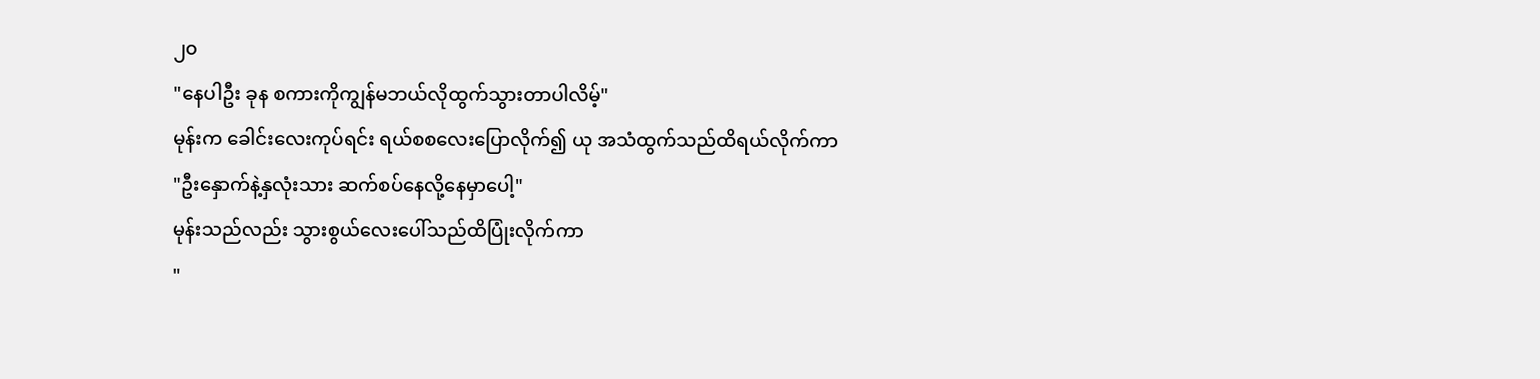၂၀
"နေပါဦး ခုန စကားကိုကျွန်မဘယ်လိုထွက်သွားတာပါလိမ့်"
မုန်းက ခေါင်းလေးကုပ်ရင်း ရယ်စစလေးပြောလိုက်၍ ယု အသံထွက်သည်ထိရယ်လိုက်ကာ
"ဦးနှောက်နဲ့နှလုံးသား ဆက်စပ်နေလို့နေမှာပေါ့"
မုန်းသည်လည်း သွားစွယ်လေးပေါ်သည်ထိပြုံးလိုက်ကာ
"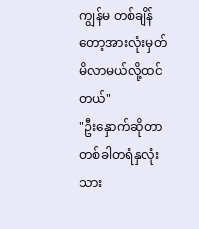ကျွန်မ တစ်ချိန်တော့အားလုံးမှတ်မိလာမယ်လို့ထင်တယ်"
"ဦးနှောက်ဆိုတာ တစ်ခါတရံနှလုံးသား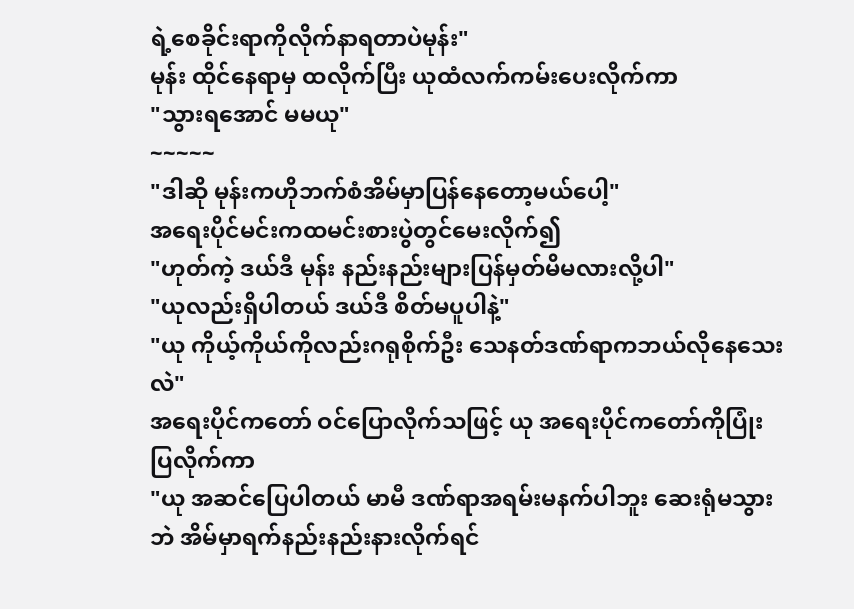ရဲ့စေခိုင်းရာကိုလိုက်နာရတာပဲမုန်း"
မုန်း ထိုင်နေရာမှ ထလိုက်ပြီး ယုထံလက်ကမ်းပေးလိုက်ကာ
"သွားရအောင် မမယု"
~~~~~
"ဒါဆို မုန်းကဟိုဘက်စံအိမ်မှာပြန်နေတော့မယ်ပေါ့"
အရေးပိုင်မင်းကထမင်းစားပွဲတွင်မေးလိုက်၍
"ဟုတ်ကဲ့ ဒယ်ဒီ မုန်း နည်းနည်းများပြန်မှတ်မိမလားလို့ပါ"
"ယုလည်းရှိပါတယ် ဒယ်ဒီ စိတ်မပူပါနဲ့"
"ယု ကိုယ့်ကိုယ်ကိုလည်းဂရုစိုက်ဦး သေနတ်ဒဏ်ရာကဘယ်လိုနေသေးလဲ"
အရေးပိုင်ကတော် ဝင်ပြောလိုက်သဖြင့် ယု အရေးပိုင်ကတော်ကိုပြုံးပြလိုက်ကာ
"ယု အဆင်ပြေပါတယ် မာမီ ဒဏ်ရာအရမ်းမနက်ပါဘူး ဆေးရုံမသွားဘဲ အိမ်မှာရက်နည်းနည်းနားလိုက်ရင်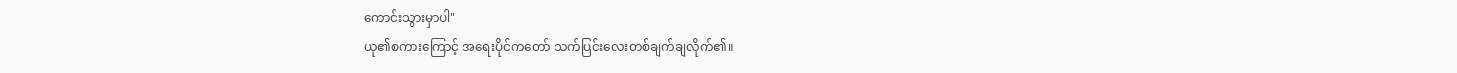ကောင်းသွားမှာပါ"
ယု၏စကားကြောင့် အရေးပိုင်ကတော် သက်ပြင်းလေးတစ်ချက်ချလိုက်၏။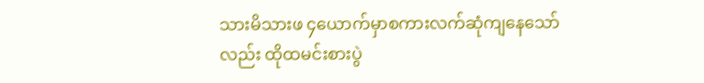သားမိသားဖ ၄ယောက်မှာစကားလက်ဆုံကျနေသော်လည်း ထိုထမင်းစားပွဲ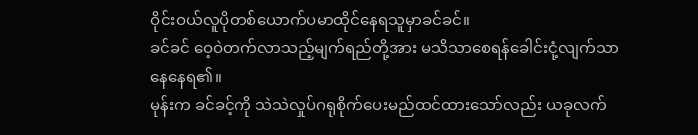ဝိုင်းဝယ်လူပိုတစ်ယောက်ပမာထိုင်နေရသူမှာခင်ခင်။
ခင်ခင် ဝေ့ဝဲတက်လာသည့်မျက်ရည်တို့အား မသိသာစေရန်ခေါင်းငုံ့လျက်သာနေနေရ၏။
မုန်းက ခင်ခင့်ကို သဲသဲလှုပ်ဂရုစိုက်ပေးမည်ထင်ထားသော်လည်း ယခုလက်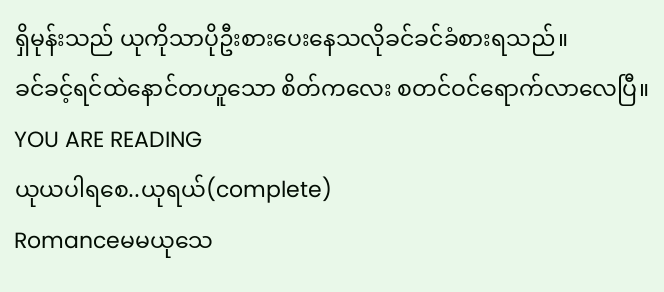ရှိမုန်းသည် ယုကိုသာပိုဦးစားပေးနေသလိုခင်ခင်ခံစားရသည်။
ခင်ခင့်ရင်ထဲနောင်တဟူသော စိတ်ကလေး စတင်ဝင်ရောက်လာလေပြီ။
YOU ARE READING
ယုယပါရစေ..ယုရယ်(complete)
Romanceမမယုသေ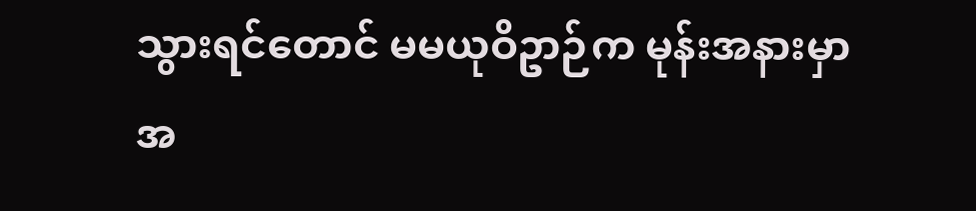သွားရင်တောင် မမယုဝိဥာဉ်က မုန်းအနားမှာအ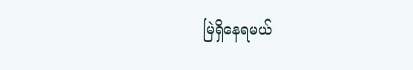မြဲရှိနေရမယ်